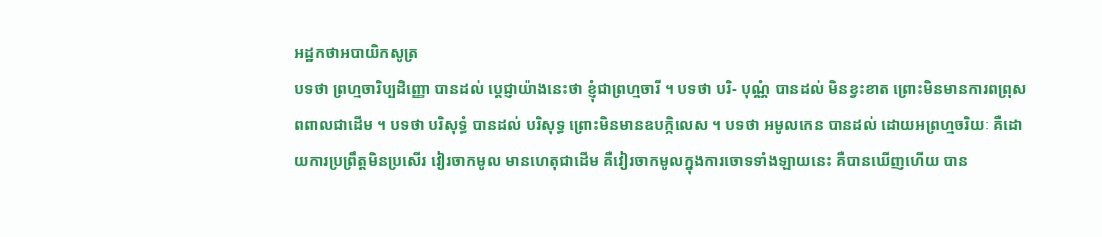អដ្ឋកថាអបាយិកសូត្រ
បទថា ព្រហ្មចារិប្បដិញ្ញោ បានដល់ ប្តេជ្ញាយ៉ាងនេះថា ខ្ញុំជាព្រហ្មចារី ។ បទថា បរិ- បុណ្ណំ បានដល់ មិនខ្វះខាត ព្រោះមិនមានការពព្រុស ពពាលជាដើម ។ បទថា បរិសុទ្ធំ បានដល់ បរិសុទ្ធ ព្រោះមិនមានឧបក្កិលេស ។ បទថា អមូលកេន បានដល់ ដោយអព្រហ្មចរិយៈ គឺដោយការប្រព្រឹត្តមិនប្រសើរ វៀរចាកមូល មានហេតុជាដើម គឺវៀរចាកមូលក្នុងការចោទទាំងឡាយនេះ គឺបានឃើញហើយ បាន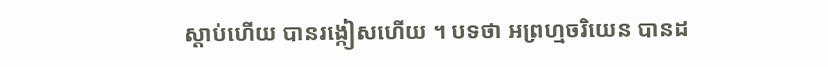ស្តាប់ហើយ បានរង្កៀសហើយ ។ បទថា អព្រហ្មចរិយេន បានដ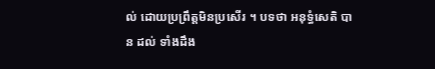ល់ ដោយប្រព្រឹត្តមិនប្រសើរ ។ បទថា អនុទ្ធំសេតិ បាន ដល់ ទាំងដឹង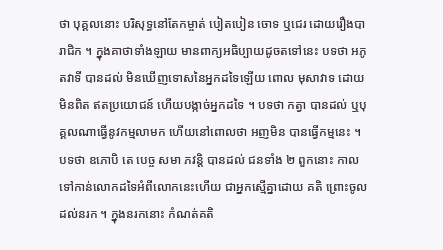ថា បុគ្គលនោះ បរិសុទ្ធនៅតែកម្ចាត់ បៀតបៀន ចោទ ឬជេរ ដោយរឿងបារាជិក ។ ក្នុងគាថាទាំងឡាយ មានពាក្យអធិប្បាយដូចតទៅនេះ បទថា អភូតវាទី បានដល់ មិនឃើញទោសនៃអ្នកដទៃឡើយ ពោល មុសាវាទ ដោយមិនពិត ឥតប្រយោជន៍ ហើយបង្កាច់អ្នកដទៃ ។ បទថា កត្វា បានដល់ ឬបុគ្គលណាធ្វើនូវកម្មលាមក ហើយនៅពោលថា អញមិន បានធ្វើកម្មនេះ ។ បទថា ឧភោបិ តេ បេច្ច សមា ភវន្តិ បានដល់ ជនទាំង ២ ពួកនោះ កាលទៅកាន់លោកដទៃអំពីលោកនេះហើយ ជាអ្នកស្មើគ្នាដោយ គតិ ព្រោះចូលដល់នរក ។ ក្នុងនរកនោះ កំណត់គតិ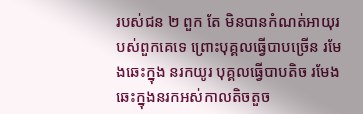របស់ជន ២ ពួក តែ មិនបានកំណត់អាយុរបស់ពួកគេទេ ព្រោះបុគ្គលធ្វើបាបច្រើន រមែងឆេះក្នុង នរកយូរ បុគ្គលធ្វើបាបតិច រមែងឆេះក្នុងនរកអស់កាលតិចតួច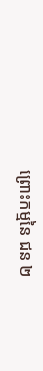ព្រោះកម្មនៃ ជន ២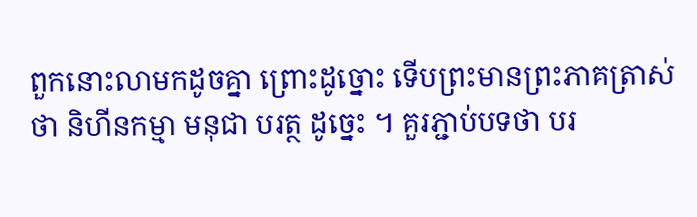ពួកនោះលាមកដូចគ្នា ព្រោះដូច្នោះ ទើបព្រះមានព្រះភាគត្រាស់ថា និហីនកម្មា មនុជា បរត្ថ ដូច្នេះ ។ គួរភ្ជាប់បទថា បរ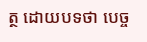ត្ថ ដោយបទថា បេច្ច